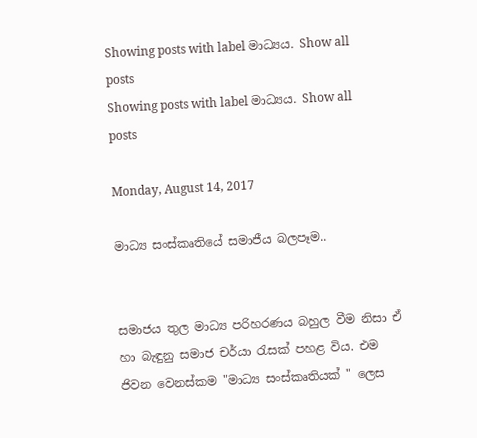Showing posts with label මාධ්‍යය. Show all posts
Showing posts with label මාධ්‍යය. Show all posts

Monday, August 14, 2017

මාධ්‍ය සංස්කෘතියේ සමාජීය බලපෑම..


සමාජය තුල මාධ්‍ය පරිහරණය බහුල වීම නිසා ඒ හා බැඳුනු සමාජ චර්යා රැසක් පහළ විය. එම ජිවන වෙනස්කම "මාධ්‍ය සංස්කෘතියක් " ලෙස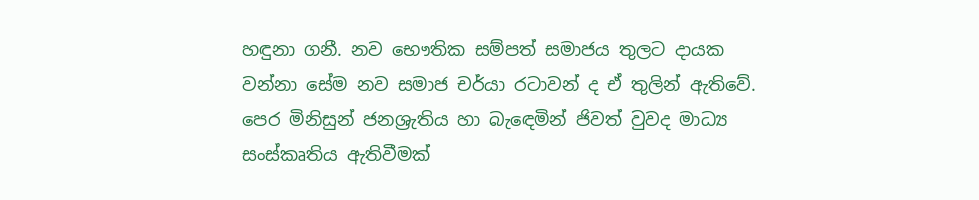හඳුනා ගනී. නව භෞතික සම්පත් සමාජය තුලට දායක වන්නා සේම නව සමාජ චර්යා රටාවන් ද ඒ තුලින් ඇතිවේ. පෙර මිනිසුන් ජනශ්‍රැතිය හා බැඳෙමින් ජිවත් වුවද මාධ්‍ය සංස්කෘතිය ඇතිවීමක්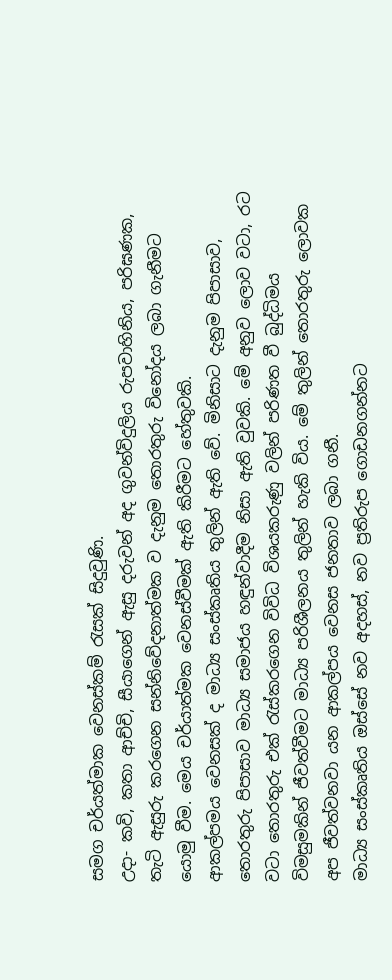සමග චර්යත්මාක වෙනස්කම් රැසක් සිදුවුණි.
උදා- කවි, කතා ආච්චි, සීයාගෙන් ඇසු දරුවන් අද ගුවන්විදුලිය රුපවාහිනිය, පරිඝණක, තැටි ඇසුරු කරගෙන සන්නිවේදනාත්මක ව දැනුම තොරතුරු විනෝදය ලබා ගැනීමට යොමු වීම. මෙය චර්යාත්මක වෙනස්වීමක් ඇති කිරීමට හේතුවකි.
ආකල්පමය වෙනසක් ද මාධ්‍ය සංස්කෘතිය තුලින් ඇති වේ. මිනිසාට දැනුම පිපාසාව, තොරතුරු පිපාසාව මාධ්‍ය සමාජය හඳුන්වාදීම නිසා ඇති වුවකි. මේ අනුව ලොව වටා, රට වටා තොරතුරු එක් රැස්කරගෙන විවිධ විශයකරුණු වලින් පරිණත වී බුද්ධිමය විමසුමකින් ජීවත්වීමට මාධ්‍ය පරිශීලනය තුලින් හැකි විය. මේ තුලින් තොරතුරු ලොවක අප ජීවත්වනවා යන ආකල්පය වෙනස ජනතාව ලබා ගනී.
මාධ්‍ය සංස්කෘතිය ඔස්සේ නව අදහස්, නව ප්‍රතිරුප ගොඩනගන්නට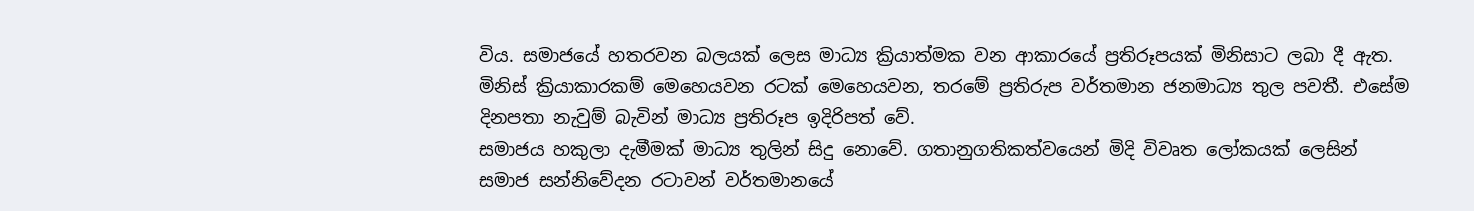විය. සමාජයේ හතරවන බලයක් ලෙස මාධ්‍ය ක්‍රියාත්මක වන ආකාරයේ ප්‍රතිරූපයක් මිනිසාට ලබා දී ඇත. මිනිස් ක්‍රියාකාරකම් මෙහෙයවන රටක් මෙහෙයවන, තරමේ ප්‍රතිරුප වර්තමාන ජනමාධ්‍ය තුල පවතී. එසේම දිනපතා නැවුම් බැවින් මාධ්‍ය ප්‍රතිරූප ඉදිරිපත් වේ.
සමාජය හකුලා දැමීමක් මාධ්‍ය තුලින් සිදු නොවේ. ගතානුගතිකත්වයෙන් මිදි විවෘත ලෝකයක් ලෙසින් සමාජ සන්නිවේදන රටාවන් වර්තමානයේ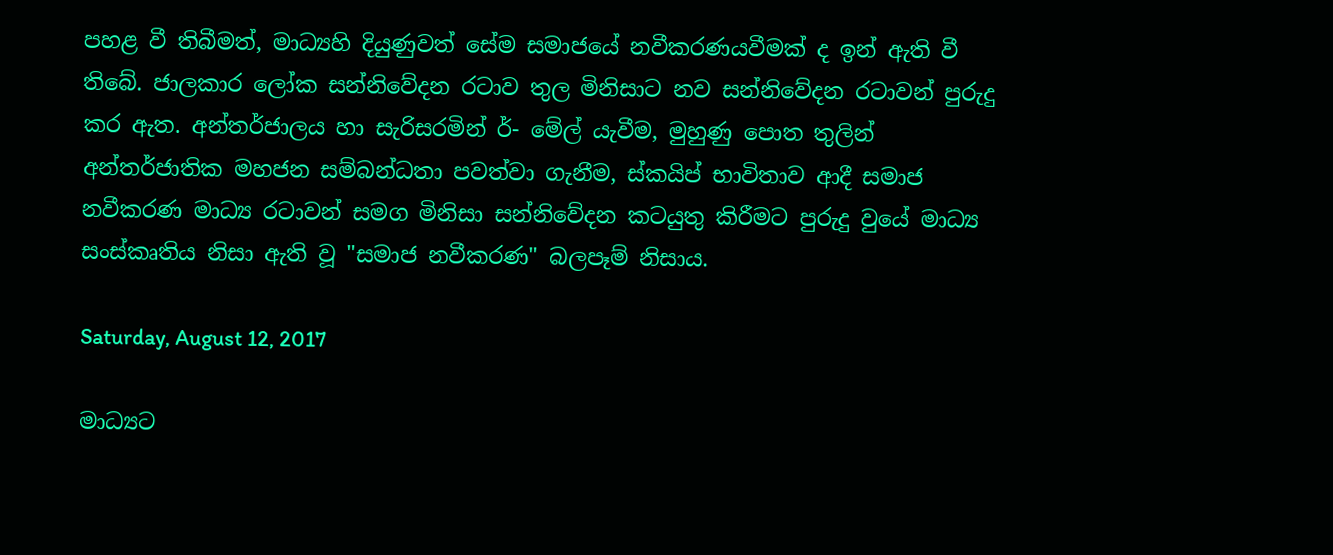පහළ වී තිබීමත්, මාධ්‍යහි දියුණුවත් සේම සමාජයේ නවීකරණයවීමක් ද ඉන් ඇති වී තිබේ. ජාලකාර ලෝක සන්නිවේදන රටාව තුල මිනිසාට නව සන්නිවේදන රටාවන් පුරුදු කර ඇත. අන්තර්ජාලය හා සැරිසරමින් ර්- මේල් යැවීම, මුහුණු පොත තුලින් අන්තර්ජාතික මහජන සම්බන්ධතා පවත්වා ගැනීම, ස්කයිප් භාවිතාව ආදී සමාජ නවීකරණ මාධ්‍ය රටාවන් සමග මිනිසා සන්නිවේදන කටයුතු කිරීමට පුරුදු වුයේ මාධ්‍ය සංස්කෘතිය නිසා ඇති වූ "සමාජ නවීකරණ" බලපෑම් නිසාය.

Saturday, August 12, 2017

මාධ්‍යට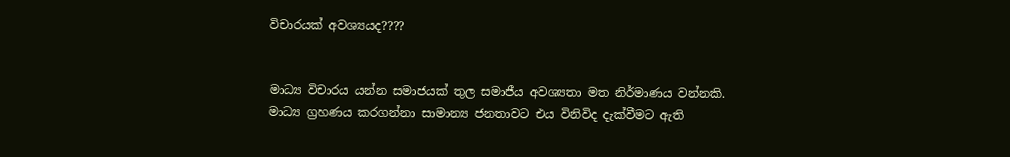විචාරයක් අවශ්‍යයද????


මාධ්‍ය විචාරය යන්න සමාජයක් තුල සමාජීය අවශ්‍යතා මත නිර්මාණය වන්නකි. මාධ්‍ය ග්‍රහණය කරගන්නා සාමාන්‍ය ජනතාවට එය විනිවිද දැක්වීමට ඇති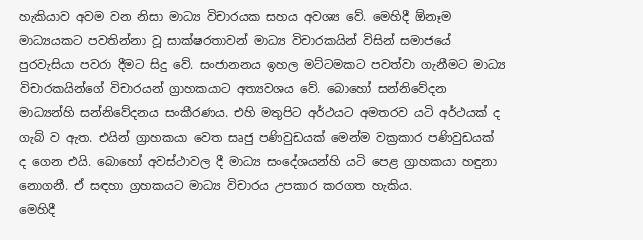හැකියාව අවම වන නිසා මාධ්‍ය විචාරයක සහය අවශ්‍ය වේ. මෙහිදී ඕනෑම මාධ්‍යයකට පවතින්නා වූ සාක්ෂරතාවන් මාධ්‍ය විචාරකයින් විසින් සමාජයේ පුරවැසියා පවරා දීමට සිදු වේ. සංජානනය ඉහල මට්ටමකට පවත්වා ගැනීමට මාධ්‍ය විචාරකයින්ගේ විචාරයන් ග්‍රාහකයාට අත්‍යවශය වේ. බොහෝ සන්නිවේදන මාධ්‍යන්හි සන්නිවේදනය සංකීරණය. එහි මතුපිට අර්ථයට අමතරව යටි අර්ථයක් ද ගැබ් ව ඇත. එයින් ග්‍රාහකයා වෙත සෘජු පණිවුඩයක් මෙන්ම වක්‍රකාර පණිවුඩයක් ද ගෙන එයි. බොහෝ අවස්ථාවල දී මාධ්‍ය සංදේශයන්හි යටි පෙළ ග්‍රාහකයා හඳුනා නොගනී. ඒ සඳහා ග්‍රහකයට මාධ්‍ය විචාරය උපකාර කරගත හැකිය.
මෙහිදී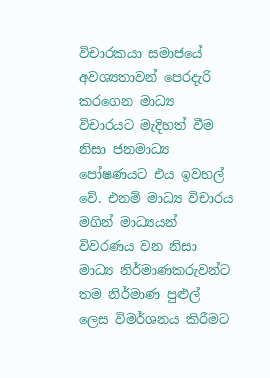විචාරකයා සමාජයේ අවශ්‍යතාවන් පෙරදැරි කරගෙන මාධ්‍ය විචාරයට මැදිහත් වීම නිසා ජනමාධ්‍ය පෝෂණයට එය ඉවහල් වේ. එනම් මාධ්‍ය විචාරය මගින් මාධ්‍යයන් විවරණය වන නිසා මාධ්‍ය නිර්මාණකරුවන්ට තම නිර්මාණ පුළුල් ලෙස විමර්ශනය කිරීමට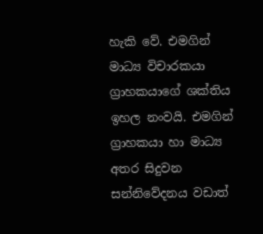හැකි වේ. එමගින් මාධ්‍ය විචාරකයා ග්‍රාහකයාගේ ශක්තිය ඉහල නංවයි. එමගින් ග්‍රාහකයා හා මාධ්‍ය අතර සිදුවන සන්නිවේදනය වඩාත්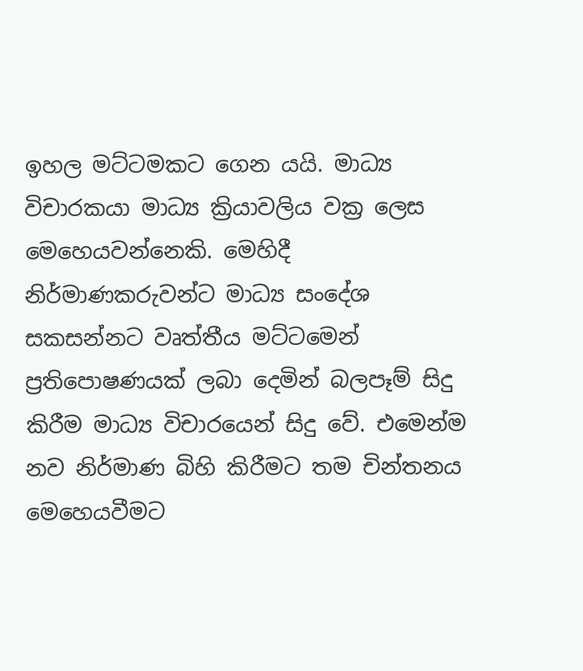ඉහල මට්ටමකට ගෙන යයි. මාධ්‍ය විචාරකයා මාධ්‍ය ක්‍රියාවලිය වක්‍ර ලෙස මෙහෙයවන්නෙකි. මෙහිදී නිර්මාණකරුවන්ට මාධ්‍ය සංදේශ සකසන්නට වෘත්තීය මට්ටමෙන් ප්‍රතිපොෂණයක් ලබා දෙමින් බලපෑම් සිදු කිරීම මාධ්‍ය විචාරයෙන් සිදු වේ. එමෙන්ම නව නිර්මාණ බිහි කිරීමට තම චින්තනය මෙහෙයවීමට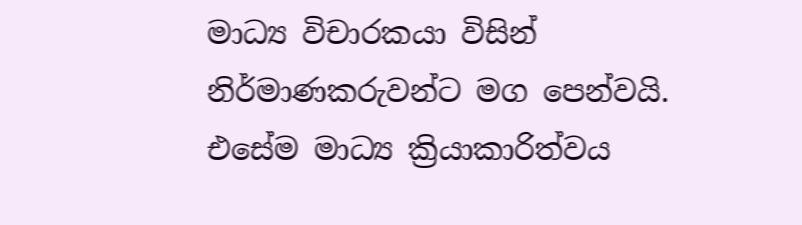මාධ්‍ය විචාරකයා විසින් නිර්මාණකරුවන්ට මග පෙන්වයි. එසේම මාධ්‍ය ක්‍රියාකාරිත්වය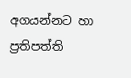අගයන්නට හා ප්‍රතිපත්ති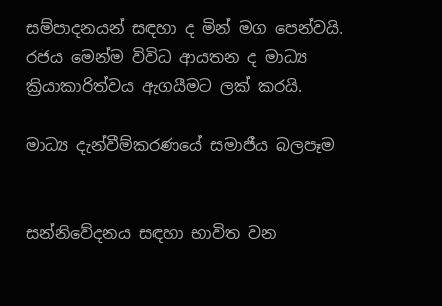සම්පාදනයන් සඳහා ද මින් මග පෙන්වයි. රජය මෙන්ම විවිධ ආයතන ද මාධ්‍ය ක්‍රියාකාරිත්වය ඇගයීමට ලක් කරයි.

මාධ්‍ය දැන්වීම්කරණයේ සමාජීය බලපෑම


සන්නිවේදනය සඳහා භාවිත වන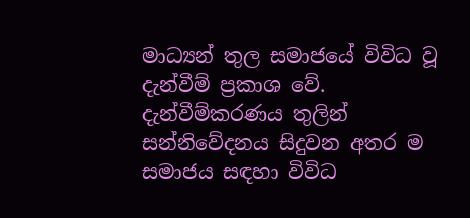මාධ්‍යන් තුල සමාජයේ විවිධ වූ දැන්වීම් ප්‍රකාශ වේ. දැන්වීම්කරණය තුලින් සන්නිවේදනය සිදුවන අතර ම සමාජය සඳහා විවිධ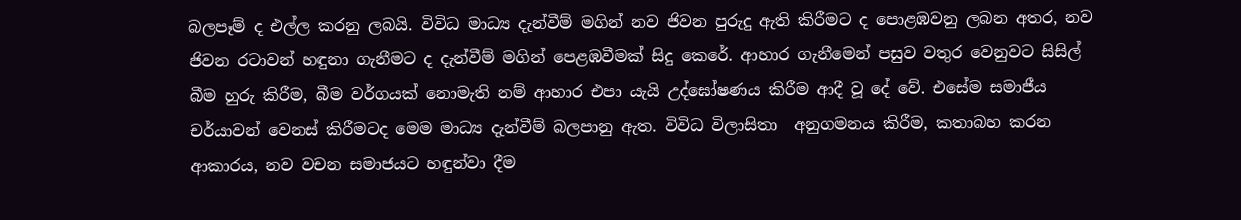බලපෑම් ද එල්ල කරනු ලබයි. විවිධ මාධ්‍ය දැන්වීම් මගින් නව ජිවන පුරුදු ඇති කිරීමට ද පොළඹවනු ලබන අතර, නව ජිවන රටාවන් හඳුනා ගැනීමට ද දැන්වීම් මගින් පෙළඹවීමක් සිදු කෙරේ. ආහාර ගැනීමෙන් පසුව වතුර වෙනුවට සිසිල් බීම හුරු කිරීම, බීම වර්ගයක් නොමැති නම් ආහාර එපා යැයි උද්ඝෝෂණය කිරීම ආදී වූ දේ වේ. එසේම සමාජීය චර්යාවන් වෙනස් කිරීමටද මෙම මාධ්‍ය දැන්වීම් බලපානු ඇත. විවිධ විලාසිතා  අනුගමනය කිරීම, කතාබහ කරන ආකාරය, නව වචන සමාජයට හඳුන්වා දීම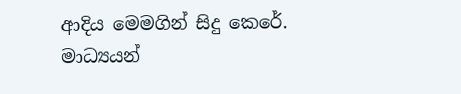ආදිය මෙමගින් සිදු කෙරේ.
මාධ්‍යයන්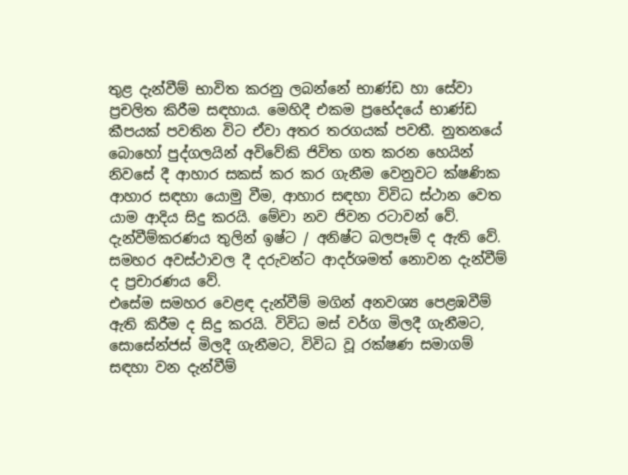තුළ දැන්වීම් භාවිත කරනු ලබන්නේ භාණ්ඩ හා සේවා ප්‍රචලිත කිරීම සඳහාය. මෙහිදී එකම ප්‍රභේදයේ භාණ්ඩ කීපයක් පවතින විට ඒවා අතර තරගයක් පවතී. නුතනයේ බොහෝ පුද්ගලයින් අවිවේකි ජිවිත ගත කරන හෙයින් නිවසේ දී ආහාර සකස් කර කර ගැනීම වෙනුවට ක්ෂණික ආහාර සඳහා යොමු වීම, ආහාර සඳහා විවිධ ස්ථාන වෙත යාම ආදිය සිදු කරයි. මේවා නව ජිවන රටාවන් වේ. දැන්වීම්කරණය තුලින් ඉෂ්ට / අනිෂ්ට බලපෑම් ද ඇති වේ. සමහර අවස්ථාවල දී දරුවන්ට ආදර්ශමත් නොවන දැන්වීම් ද ප්‍රචාරණය වේ.
එසේම සමහර වෙළඳ දැන්වීම් මගින් අනවශ්‍ය පෙළඹවීම් ඇති කිරීම ද සිදු කරයි. විවිධ මස් වර්ග මිලදී ගැනීමට, සොසේන්ජස් මිලදී ගැනීමට, විවිධ වූ රක්ෂණ සමාගම් සඳහා වන දැන්වීම්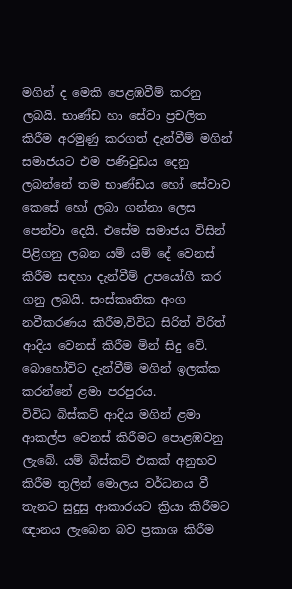මගින් ද මෙකි පෙළඹවීම් කරනු ලබයි. භාණ්ඩ හා සේවා ප්‍රචලිත කිරීම අරමුණු කරගත් දැන්වීම් මගින් සමාජයට එම පණිවුඩය දෙනු ලබන්නේ තම භාණ්ඩය හෝ සේවාව කෙසේ හෝ ලබා ගන්නා ලෙස පෙන්වා දෙයි. එසේම සමාජය විසින් පිළිගනු ලබන යම් යම් දේ වෙනස් කිරීම සඳහා දැන්වීම් උපයෝගී කර ගනු ලබයි. සංස්කෘතික අංග නවීකරණය කිරීම,විවිධ සිරිත් විරිත් ආදිය වෙනස් කිරීම මින් සිදු වේ. බොහෝවිට දැන්වීම් මගින් ඉලක්ක කරන්නේ ළමා පරපුරය.
විවිධ බිස්කට් ආදිය මගින් ළමා ආකල්ප වෙනස් කිරීමට පොළඹවනු ලැබේ. යම් බිස්කට් එකක් අනුභව කිරීම තුලින් මොලය වර්ධනය වී තැනට සුදුසු ආකාරයට ක්‍රියා කිරීමට ඥානය ලැබෙන බව ප්‍රකාශ කිරීම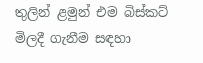තුලින් ළමුන් එම බිස්කට් මිලදී ගැනීම සඳහා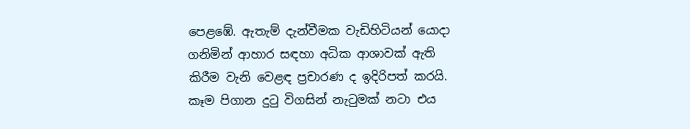පෙළඹේ. ඇතැම් දැන්වීමක වැඩිහිටියන් යොදා ගනිමින් ආහාර සඳහා අධික ආශාවක් ඇති කිරීම වැනි වෙළඳ ප්‍රචාරණ ද ඉදිරිපත් කරයි. කෑම පිගාන දුටු විගසින් නැටුමක් නටා එය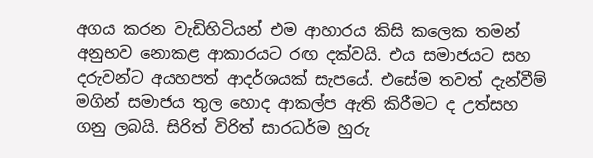අගය කරන වැඩිහිටියන් එම ආහාරය කිසි කලෙක තමන් අනුභව නොකළ ආකාරයට රඟ දක්වයි. එය සමාජයට සහ දරුවන්ට අයහපත් ආදර්ශයක් සැපයේ. එසේම තවත් දැන්වීම් මගින් සමාජය තුල හොද ආකල්ප ඇති කිරීමට ද උත්සහ ගනු ලබයි. සිරිත් විරිත් සාරධර්ම හුරු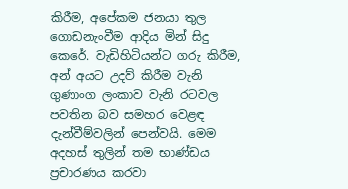කිරීම, අපේකම ජනයා තුල ගොඩනැංවීම ආදිය මින් සිදු කෙරේ. වැඩිහිටියන්ට ගරු කිරීම, අන් අයට උදව් කිරීම වැනි ගුණාංග ලංකාව වැනි රටවල පවතින බව සමහර වෙළඳ දැන්වීම්වලින් පෙන්වයි. මෙම අදහස් තුලින් තම භාණ්ඩය ප්‍රචාරණය කරවා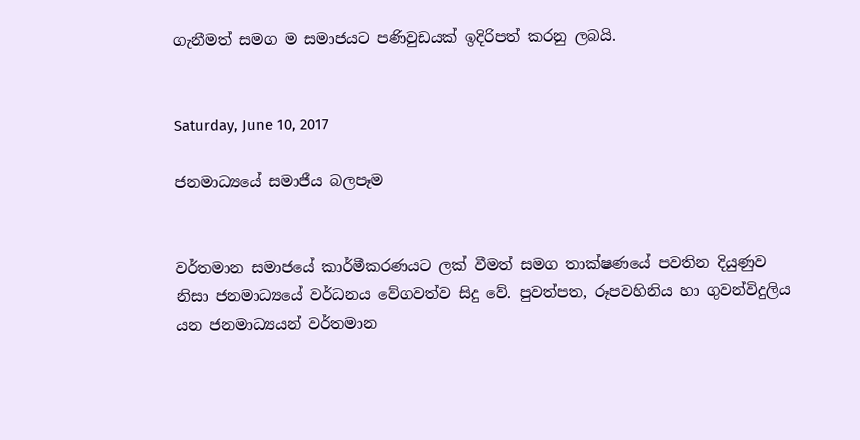ගැනීමත් සමග ම සමාජයට පණිවුඩයක් ඉදිරිපත් කරනු ලබයි.


Saturday, June 10, 2017

ජනමාධ්‍යයේ සමාජීය බලපෑම


වර්තමාන සමාජයේ කාර්මීකරණයට ලක් වීමත් සමග තාක්ෂණයේ පවතින දියුණුව නිසා ජනමාධ්‍යයේ වර්ධනය වේගවත්ව සිදු වේ. පුවත්පත, රූපවහිනිය හා ගුවන්විදුලිය යන ජනමාධ්‍යයන් වර්තමාන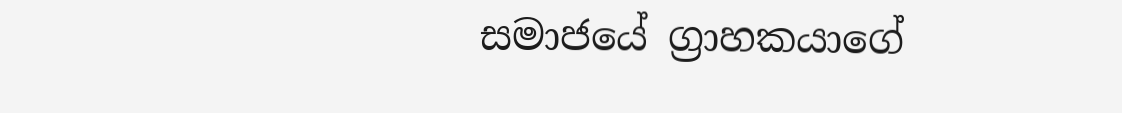සමාජයේ ග්‍රාහකයාගේ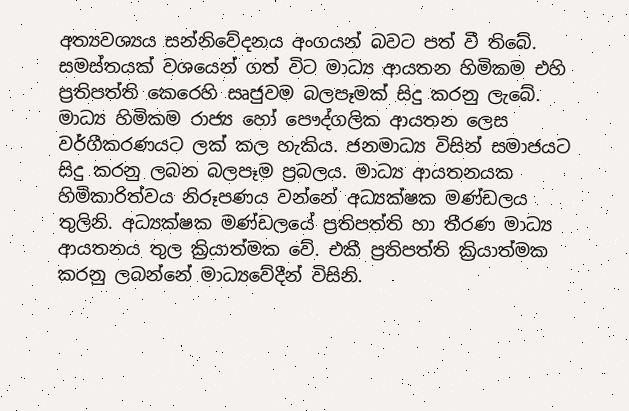අත්‍යවශ්‍යය සන්නිවේදනය අංගයන් බවට පත් වී තිබේ. සමස්තයක් වශයෙන් ගත් විට මාධ්‍ය ආයතන හිමිකම එහි ප්‍රතිපත්ති කෙරෙහි සෘජුවම බලපෑමක් සිදු කරනු ලැබේ. මාධ්‍ය හිමිකම රාජ්‍ය හෝ පෞද්ගලික ආයතන ලෙස
වර්ගීකරණයට ලක් කල හැකිය. ජනමාධ්‍ය විසින් සමාජයට සිදු කරනු ලබන බලපෑම ප්‍රබලය. මාධ්‍ය ආයතනයක හිමිකාරිත්වය නිරූපණය වන්නේ අධ්‍යක්ෂක මණ්ඩලය තුලිනි. අධ්‍යක්ෂක මණ්ඩලයේ ප්‍රතිපත්ති හා තීරණ මාධ්‍ය ආයතනය තුල ක්‍රියාත්මක වේ. එකී ප්‍රතිපත්ති ක්‍රියාත්මක කරනු ලබන්නේ මාධ්‍යවේදීන් විසිනි.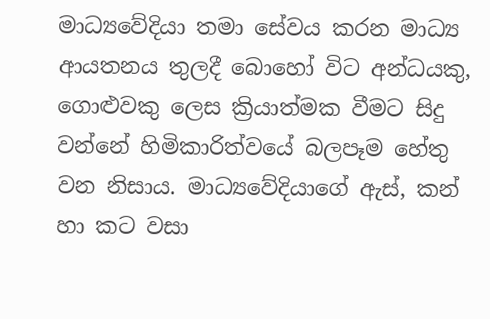මාධ්‍යවේදියා තමා සේවය කරන මාධ්‍ය ආයතනය තුලදී බොහෝ විට අන්ධයකු, ගොළුවකු ලෙස ක්‍රියාත්මක වීමට සිදු වන්නේ හිමිකාරිත්වයේ බලපෑම හේතු වන නිසාය. මාධ්‍යවේදියාගේ ඇස්, කන් හා කට වසා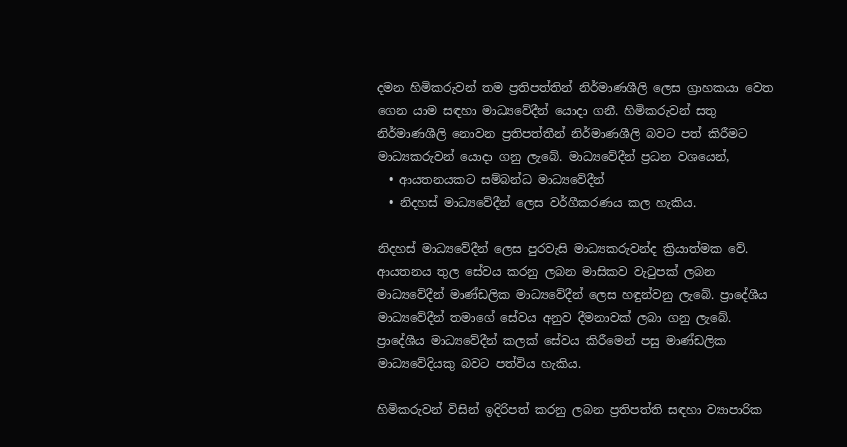දමන හිමිකරුවන් තම ප්‍රතිපත්තින් නිර්මාණශීලි ලෙස ග්‍රාහකයා වෙත ගෙන යාම සඳහා මාධ්‍යවේදීන් යොදා ගනී. හිමිකරුවන් සතු නිර්මාණශීලි නොවන ප්‍රතිපත්තීන් නිර්මාණශීලි බවට පත් කිරීමට මාධ්‍යකරුවන් යොදා ගනු ලැබේ. මාධ්‍යවේදීන් ප්‍රධන වශයෙන්,
  • ආයතනයකට සම්බන්ධ මාධ්‍යවේදීන්
  • නිදහස් මාධ්‍යවේදීන් ලෙස වර්ගීකරණය කල හැකිය.

නිදහස් මාධ්‍යවේදීන් ලෙස පුරවැසි මාධ්‍යකරුවන්ද ක්‍රියාත්මක වේ. ආයතනය තුල සේවය කරනු ලබන මාසිකව වැටුපක් ලබන මාධ්‍යවේදීන් මාණ්ඩලික මාධ්‍යවේදීන් ලෙස හඳුන්වනු ලැබේ. ප්‍රාදේශීය මාධ්‍යවේදීන් තමාගේ සේවය අනුව දීමනාවක් ලබා ගනු ලැබේ. ප්‍රාදේශීය මාධ්‍යවේදීන් කලක් සේවය කිරීමෙන් පසු මාණ්ඩලික මාධ්‍යවේදියකු බවට පත්විය හැකිය.

හිමිකරුවන් විසින් ඉදිරිපත් කරනු ලබන ප්‍රතිපත්ති සඳහා ව්‍යාපාරික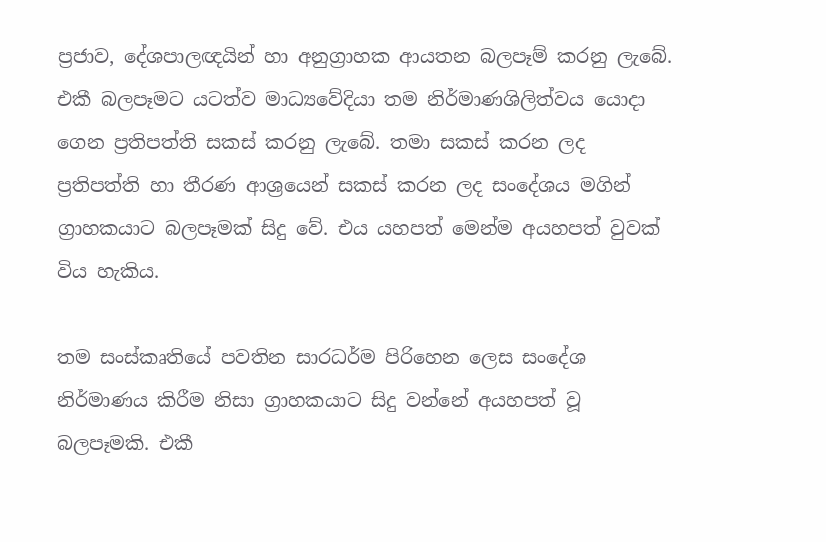ප්‍රජාව, දේශපාලඥයින් හා අනුග්‍රාහක ආයතන බලපෑම් කරනු ලැබේ. එකී බලපෑමට යටත්ව මාධ්‍යවේදියා තම නිර්මාණශිලිත්වය යොදා ගෙන ප්‍රතිපත්ති සකස් කරනු ලැබේ. තමා සකස් කරන ලද ප්‍රතිපත්ති හා තීරණ ආශ්‍රයෙන් සකස් කරන ලද සංදේශය මගින් ග්‍රාහකයාට බලපෑමක් සිදු වේ. එය යහපත් මෙන්ම අයහපත් වුවක් විය හැකිය.

තම සංස්කෘතියේ පවතින සාරධර්ම පිරිහෙන ලෙස සංදේශ නිර්මාණය කිරීම නිසා ග්‍රාහකයාට සිදු වන්නේ අයහපත් වූ බලපෑමකි. එකී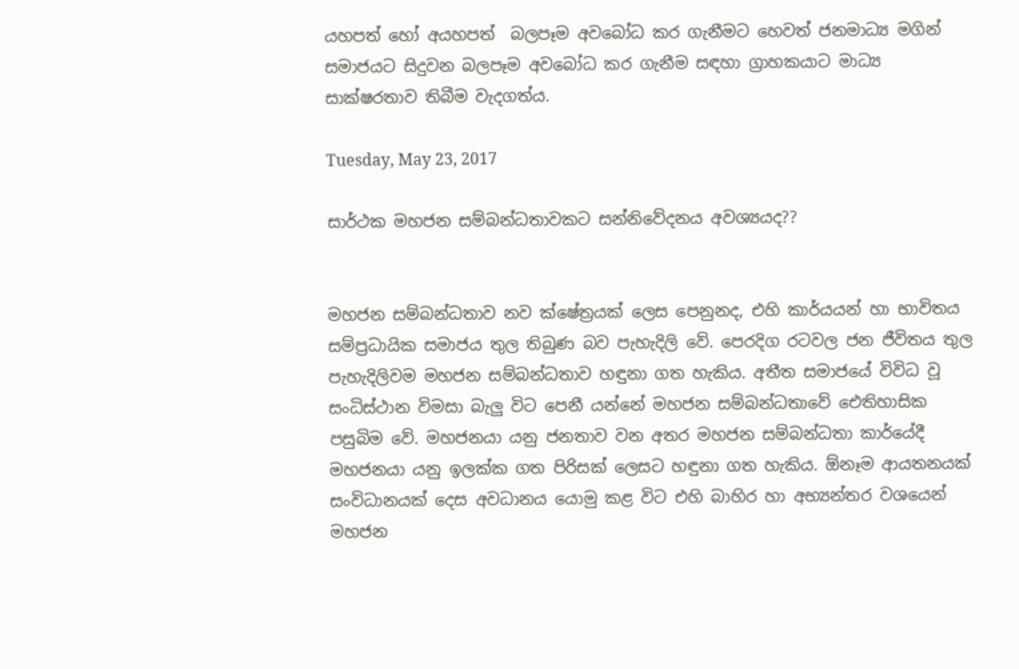යහපත් හෝ අයහපත්  බලපෑම අවබෝධ කර ගැනීමට හෙවත් ජනමාධ්‍ය මගින් සමාජයට සිදුවන බලපෑම අවබෝධ කර ගැනීම සඳහා ග්‍රාහකයාට මාධ්‍ය සාක්ෂරතාව තිබීම වැදගත්ය.

Tuesday, May 23, 2017

සාර්ථක මහජන සම්බන්ධතාවකට සන්නිවේදනය අවශ්‍යයද??


මහජන සම්බන්ධතාව නව ක්ෂේත්‍රයක් ලෙස පෙනුනද, එහි කාර්යයන් හා භාවිතය සම්ප්‍රධායික සමාජය තුල තිබුණ බව පැහැදිලි වේ. පෙරදිග රටවල ජන ජීවිතය තුල පැහැදිලිවම මහජන සම්බන්ධතාව හඳුනා ගත හැකිය. අතීත සමාජයේ විවිධ වූ සංධිස්ථාන විමසා බැලු විට පෙනී යන්නේ මහජන සම්බන්ධතාවේ ඓතිහාසික පසුබිම වේ. මහජනයා යනු ජනතාව වන අතර මහජන සම්බන්ධතා කාර්යේදී මහජනයා යනු ඉලක්ක ගත පිරිසක් ලෙසට හඳුනා ගත හැකිය. ඕනෑම ආයතනයක් සංවිධානයක් දෙස අවධානය යොමු කළ විට එහි බාහිර හා අභ්‍යන්තර වශයෙන් මහජන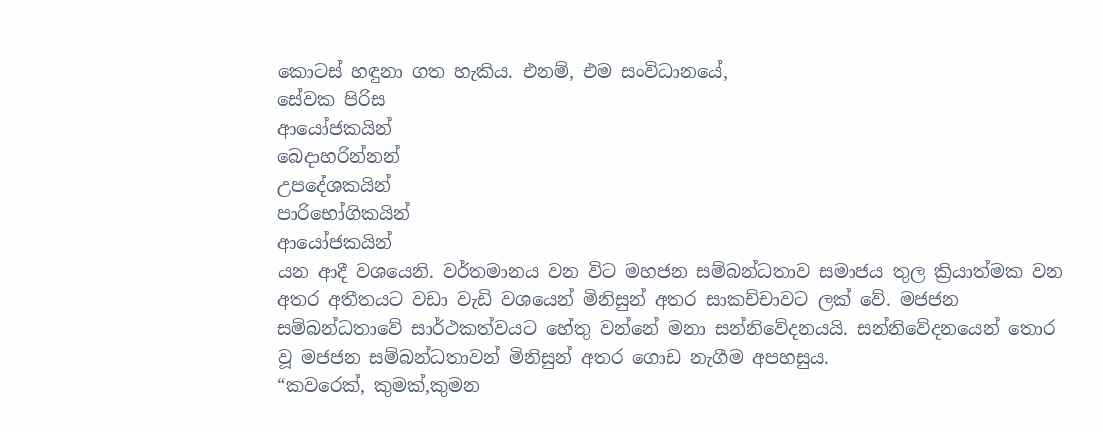කොටස් හඳුනා ගත හැකිය. එනම්, එම සංවිධානයේ,
සේවක පිරිස
ආයෝජකයින්
බෙදාහරින්නන්
උපදේශකයින්
පාරිභෝගිකයින්
ආයෝජකයින්
යන ආදී වශයෙනි. වර්තමානය වන විට මහජන සම්බන්ධතාව සමාජය තුල ක්‍රියාත්මක වන අතර අතීතයට වඩා වැඩි වශයෙන් මිනිසුන් අතර සාකච්චාවට ලක් වේ. මජජන සම්බන්ධතාවේ සාර්ථකත්වයට හේතු වන්නේ මනා සන්නිවේදනයයි. සන්නිවේදනයෙන් තොර වූ මජජන සම්බන්ධතාවන් මිනිසුන් අතර ගොඩ නැගීම අපහසුය.
“කවරෙක්, කුමක්,කුමන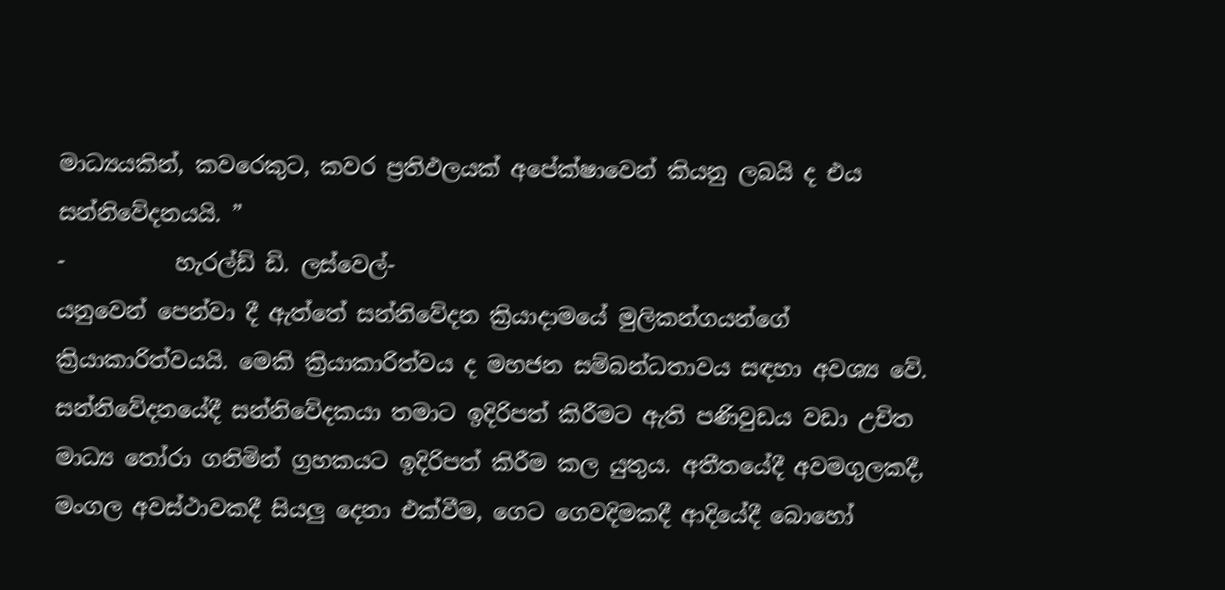මාධ්‍යයකින්, කවරෙකුට, කවර ප්‍රතිඵලයක් අපේක්ෂාවෙන් කියනු ලබයි ද එය සන්නිවේදනයයි. ”
-          හැරල්ඩ් ඩි. ලස්වෙල්-
යනුවෙන් පෙන්වා දී ඇත්තේ සන්නිවේදන ක්‍රියාදාමයේ මුලිකන්ගයන්ගේ ක්‍රියාකාරිත්වයයි. මෙකි ක්‍රියාකාරිත්වය ද මහජන සම්බන්ධතාවය සඳහා අවශ්‍ය වේ. සන්නිවේදනයේදී සන්නිවේදකයා තමාට ඉදිරිපත් කිරීමට ඇති පණිවුඩය වඩා උචිත මාධ්‍ය තෝරා ගනිමින් ග්‍රහකයට ඉදිරිපත් කිරීම කල යුතුය. අතීතයේදී අවමගුලකදී, මංගල අවස්ථාවකදී සියලු දෙනා එක්වීම, ගෙට ගෙවදිමකදී ආදියේදී බොහෝ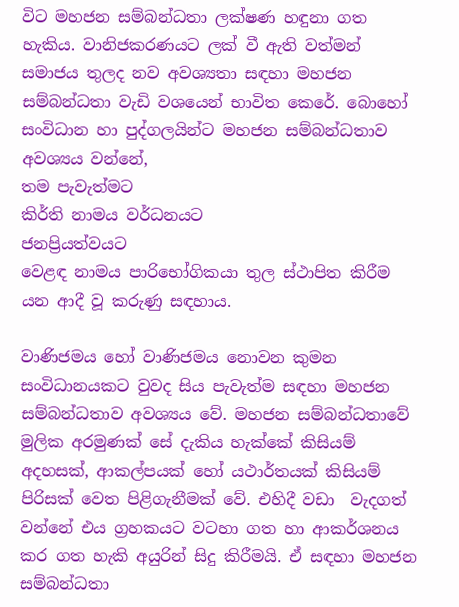විට මහජන සම්බන්ධතා ලක්ෂණ හඳුනා ගත හැකිය. වානිජකරණයට ලක් වී ඇති වත්මන් සමාජය තුලද නව අවශ්‍යතා සඳහා මහජන සම්බන්ධතා වැඩි වශයෙන් භාවිත කෙරේ. බොහෝ සංවිධාන හා පුද්ගලයින්ට මහජන සම්බන්ධතාව අවශ්‍යය වන්නේ,
තම පැවැත්මට
කිර්ති නාමය වර්ධනයට
ජනප්‍රියත්වයට
වෙළඳ නාමය පාරිභෝගිකයා තුල ස්ථාපිත කිරීම යන ආදී වූ කරුණු සඳහාය.

වාණිජමය හෝ වාණිජමය නොවන කුමන සංවිධානයකට වුවද සිය පැවැත්ම සඳහා මහජන සම්බන්ධතාව අවශ්‍යය වේ. මහජන සම්බන්ධතාවේ මුලික අරමුණක් සේ දැකිය හැක්කේ කිසියම් අදහසක්, ආකල්පයක් හෝ යථාර්තයක් කිසියම් පිරිසක් වෙත පිළිගැනීමක් වේ. එහිදී වඩා  වැදගත් වන්නේ එය ග්‍රහකයට වටහා ගත හා ආකර්ශනය කර ගත හැකි අයුරින් සිදු කිරීමයි. ඒ සඳහා මහජන සම්බන්ධතා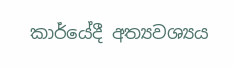කාර්යේදී අත්‍යවශ්‍යය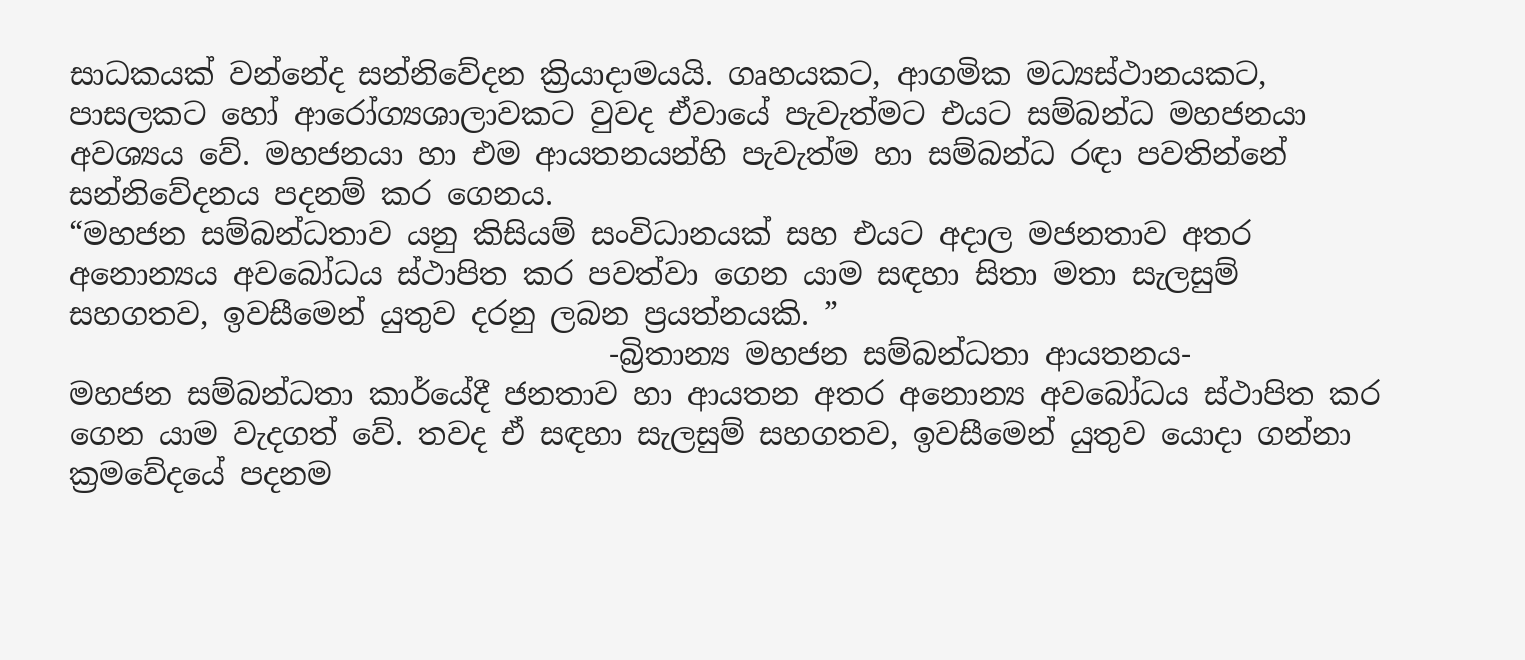සාධකයක් වන්නේද සන්නිවේදන ක්‍රියාදාමයයි. ගෘහයකට, ආගමික මධ්‍යස්ථානයකට, පාසලකට හෝ ආරෝග්‍යශාලාවකට වුවද ඒවායේ පැවැත්මට එයට සම්බන්ධ මහජනයා අවශ්‍යය වේ. මහජනයා හා එම ආයතනයන්හි පැවැත්ම හා සම්බන්ධ රඳා පවතින්නේ සන්නිවේදනය පදනම් කර ගෙනය.
“මහජන සම්බන්ධතාව යනු කිසියම් සංවිධානයක් සහ එයට අදාල මජනතාව අතර අනොන්‍යය අවබෝධය ස්ථාපිත කර පවත්වා ගෙන යාම සඳහා සිතා මතා සැලසුම් සහගතව, ඉවසීමෙන් යුතුව දරනු ලබන ප්‍රයත්නයකි. ”
                                    -බ්‍රිතාන්‍ය මහජන සම්බන්ධතා ආයතනය-
මහජන සම්බන්ධතා කාර්යේදී ජනතාව හා ආයතන අතර අනොන්‍ය අවබෝධය ස්ථාපිත කර ගෙන යාම වැදගත් වේ. තවද ඒ සඳහා සැලසුම් සහගතව, ඉවසීමෙන් යුතුව යොදා ගන්නා ක්‍රමවේදයේ පදනම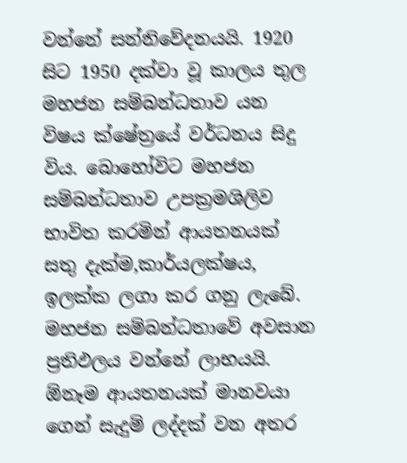වන්නේ සන්නිවේදනයයි. 1920 සිට 1950 දක්වා වූ කාලය තුල මහජන සම්බන්ධතාව යන විෂය ක්ෂේත්‍රයේ වර්ධනය සිදු විය. බොහෝවිට මහජන සම්බන්ධතාව උපක්‍රමශිලිව භාවිත කරමින් ආයතනයක් සතු දැක්ම,කාර්යලක්ෂය, ඉලක්ක ලගා කර ගනු ලැබේ. මහජන සම්බන්ධතාවේ අවසාන ප්‍රතිඵලය වන්නේ ලාභයයි. ඕනෑම ආයතනයක් මානවයා ගෙන් සැදුම් ලද්දක් වන අතර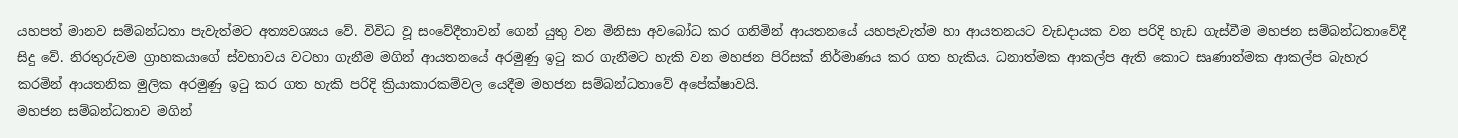යහපත් මානව සම්බන්ධතා පැවැත්මට අත්‍යවශ්‍යය වේ. විවිධ වූ සංවේදීතාවන් ගෙන් යුතු වන මිනිසා අවබෝධ කර ගනිමින් ආයතනයේ යහපැවැත්ම හා ආයතනයට වැඩදායක වන පරිදි හැඩ ගැස්වීම මහජන සම්බන්ධතාවේදී සිදු වේ. නිරතුරුවම ග්‍රාහකයාගේ ස්වභාවය වටහා ගැනීම මගින් ආයතනයේ අරමුණු ඉටු කර ගැනීමට හැකි වන මහජන පිරිසක් නිර්මාණය කර ගත හැකිය. ධනාත්මක ආකල්ප ඇති කොට සෘණාත්මක ආකල්ප බැහැර කරමින් ආයතනික මුලික අරමුණු ඉටු කර ගත හැකි පරිදි ක්‍රියාකාරකම්වල යෙදීම මහජන සම්බන්ධතාවේ අපේක්ෂාවයි.
මහජන සම්බන්ධතාව මගින්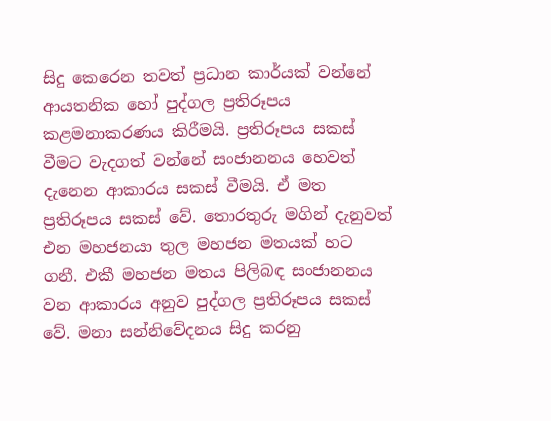සිදු කෙරෙන තවත් ප්‍රධාන කාර්යක් වන්නේ ආයතනික හෝ පුද්ගල ප්‍රතිරූපය කළමනාකරණය කිරීමයි. ප්‍රතිරූපය සකස් වීමට වැදගත් වන්නේ සංජානනය හෙවත් දැනෙන ආකාරය සකස් වීමයි. ඒ මත ප්‍රතිරූපය සකස් වේ. තොරතුරු මගින් දැනුවත් එන මහජනයා තුල මහජන මතයක් හට ගනී. එකී මහජන මතය පිලිබඳ සංජානනය වන ආකාරය අනුව පුද්ගල ප්‍රතිරූපය සකස් වේ. මනා සන්නිවේදනය සිදු කරනු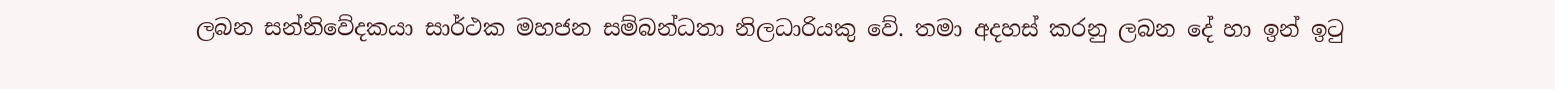ලබන සන්නිවේදකයා සාර්ථක මහජන සම්බන්ධතා නිලධාරියකු වේ. තමා අදහස් කරනු ලබන දේ හා ඉන් ඉටු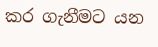කර ගැනීමට යන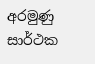අරමුණු සාර්ථක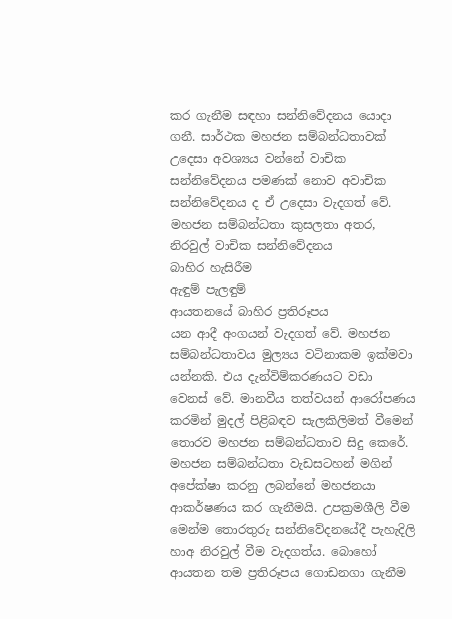කර ගැනීම සඳහා සන්නිවේදනය යොදා ගනී. සාර්ථක මහජන සම්බන්ධතාවක් උදෙසා අවශ්‍යය වන්නේ වාචික සන්නිවේදනය පමණක් නොව අවාචික සන්නිවේදනය ද ඒ උදෙසා වැදගත් වේ. මහජන සම්බන්ධතා කුසලතා අතර,
නිරවුල් වාචික සන්නිවේදනය
බාහිර හැසිරීම
ඇඳුම් පැලඳුම්
ආයතනයේ බාහිර ප්‍රතිරූපය
යන ආදී අංගයන් වැදගත් වේ. මහජන සම්බන්ධතාවය මුල්‍යය වටිනාකම ඉක්මවා යන්නකි. එය දැන්විම්කරණයට වඩා වෙනස් වේ. මානවීය තත්වයන් ආරෝපණය කරමින් මුදල් පිළිබඳව සැලකිලිමත් වීමෙන් තොරව මහජන සම්බන්ධතාව සිදු කෙරේ. මහජන සම්බන්ධතා වැඩසටහන් මගින් අපේක්ෂා කරනු ලබන්නේ මහජනයා ආකර්ෂණය කර ගැනීමයි. උපක්‍රමශීලි වීම මෙන්ම තොරතුරු සන්නිවේදනයේදී පැහැදිලි හාඅ නිරවුල් වීම වැදගත්ය. බොහෝ ආයතන තම ප්‍රතිරූපය ගොඩනගා ගැනීම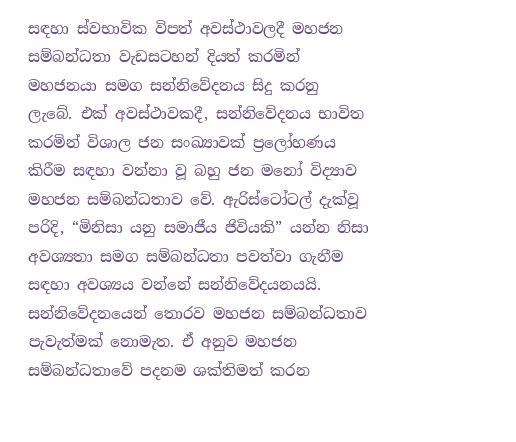සඳහා ස්වභාවික විපත් අවස්ථාවලදී මහජන සම්බන්ධතා වැඩසටහන් දියත් කරමින් මහජනයා සමග සන්නිවේදනය සිදු කරනු ලැබේ. එක් අවස්ථාවකදී, සන්නිවේදනය භාවිත කරමින් විශාල ජන සංඛ්‍යාවක් ප්‍රලෝහණය කිරීම සඳහා වන්නා වූ බහු ජන මනෝ විද්‍යාව මහජන සම්බන්ධතාව වේ. ඇරිස්ටෝටල් දැක්වූ පරිදි, “මිනිසා යනු සමාජීය ජිවියකි” යන්න නිසා අවශ්‍යතා සමග සම්බන්ධතා පවත්වා ගැනීම සඳහා අවශ්‍යය වන්නේ සන්නිවේදයනයයි. සන්නිවේදනයෙන් තොරව මහජන සම්බන්ධතාව පැවැත්මක් නොමැත. ඒ අනුව මහජන සම්බන්ධතාවේ පදනම ශක්තිමත් කරන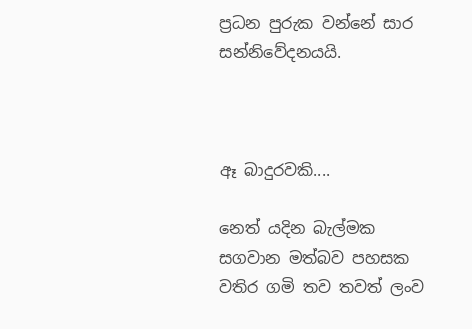ප්‍රධන පුරුක වන්නේ සාර සන්නිවේදනයයි.



ඈ බාදුරවකි....

නෙත් යදින බැල්මක  සගවාන මත්බව පහසක  වතිර ගමි තව තවත් ලංව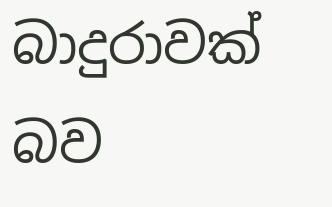බාදුරාවක් බව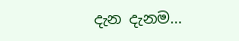දැන දැනම...